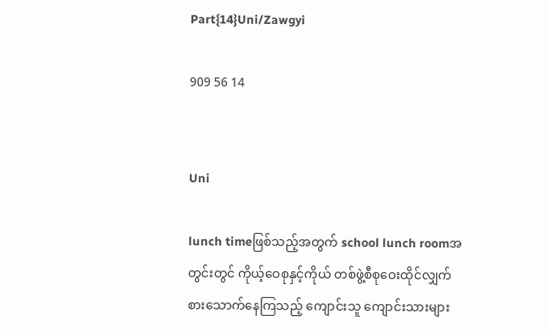Part{14}Uni/Zawgyi

909 56 14


Uni

lunch timeဖြစ်သည့်အတွက် school lunch roomအတွင်းတွင် ကိုယ့်ဝေစုနှင့်ကိုယ် တစ်ဖွဲ့စီစုဝေးထိုင်လျှက် စားသောက်နေကြသည့် ကျောင်းသူ ကျောင်းသားများ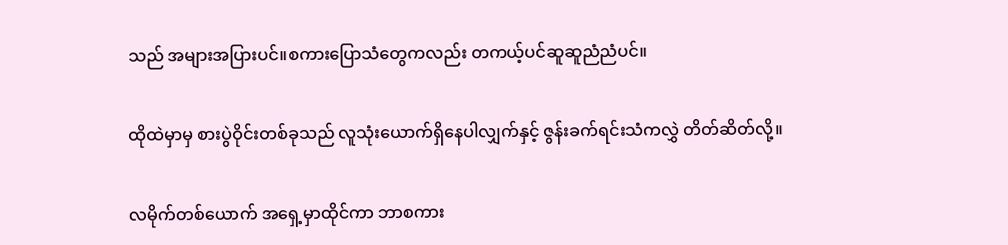သည် အများအပြားပင်။စကားပြောသံတွေကလည်း တကယ့်ပင်ဆူဆူညံညံပင်။

ထိုထဲမှာမှ စားပွဲဝိုင်းတစ်ခုသည် လူသုံးယောက်ရှိနေပါလျှက်နှင့် ဇွန်းခက်ရင်းသံကလွှဲ တိတ်ဆိတ်လို့။

လမိုက်တစ်ယောက် အရှေ့မှာထိုင်ကာ ဘာစကား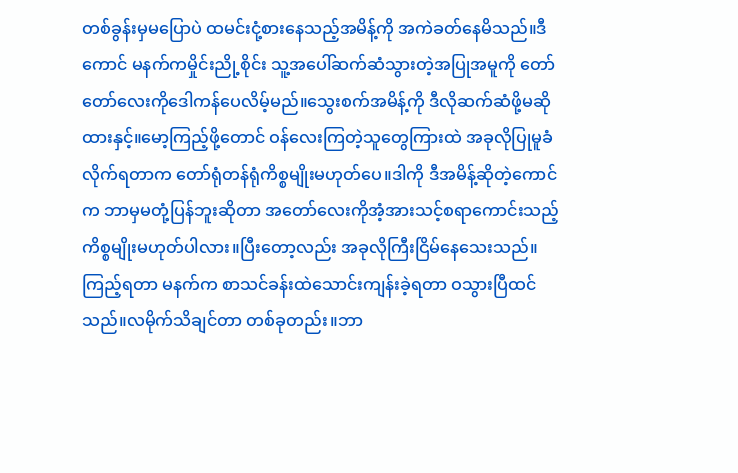တစ်ခွန်းမှမပြောပဲ ထမင်းငုံ့စားနေသည့်အမိန့်ကို အကဲခတ်နေမိသည်။ဒီကောင် မနက်ကမှိုင်းညို့စိုင်း သူ့အပေါ်ဆက်ဆံသွားတဲ့အပြုအမူကို တော်တော်လေးကိုဒေါကန်ပေလိမ့်မည်။သွေးစက်အမိန့်ကို ဒီလိုဆက်ဆံဖို့မဆိုထားနှင့်။မော့ကြည့်ဖို့တောင် ဝန်လေးကြတဲ့သူတွေကြားထဲ အခုလိုပြုမူခံလိုက်ရတာက တော်ရုံတန်ရုံကိစ္စမျိုးမဟုတ်ပေ။ဒါကို ဒီအမိန့်ဆိုတဲ့ကောင်က ဘာမှမတုံ့ပြန်ဘူးဆိုတာ အတော်လေးကိုအံ့အားသင့်စရာကောင်းသည့်ကိစ္စမျိုးမဟုတ်ပါလား။ပြီးတော့လည်း အခုလိုကြီးငြိမ်နေသေးသည်။ကြည့်ရတာ မနက်က စာသင်ခန်းထဲသောင်းကျန်းခဲ့ရတာ ဝသွားပြီထင်သည်။လမိုက်သိချင်တာ တစ်ခုတည်း။ဘာ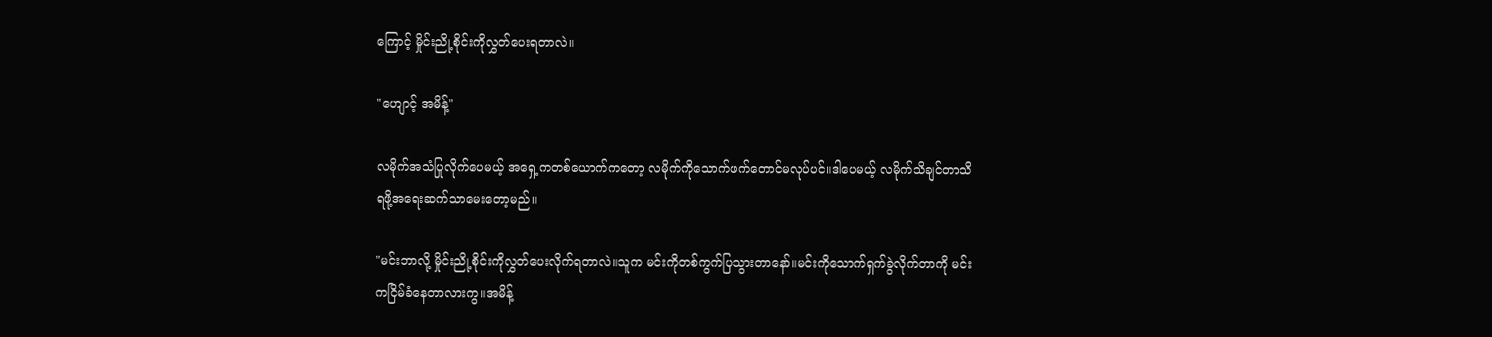ကြောင့် မှိုင်းညို့စိုင်းကိုလွှတ်ပေးရတာလဲ။

"ဟျောင့် အမိန့်"

လမိုက်အသံပြုလိုက်ပေမယ့် အရှေ့ကတစ်ယောက်ကတော့ လမိုက်ကိုသောက်ဖက်တောင်မလုပ်ပင်။ဒါပေမယ့် လမိုက်သိချင်တာသိရဖို့အရေးဆက်သာမေးတော့မည်။

"မင်းဘာလို့ မှိုင်းညို့စိုင်းကိုလွှတ်ပေးလိုက်ရတာလဲ။သူက မင်းကိုတစ်ကွက်ပြသွားတာနော်။မင်းကိုသောက်ရှက်ခွဲလိုက်တာကို မင်းကငြိမ်ခံနေတာလားကွ။အမိန့်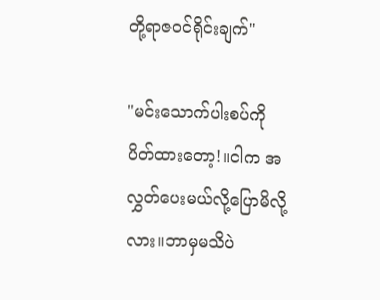တို့ရာဇဝင်ရိုင်းချက်"

"မင်းသောက်ပါးစပ်ကိုပိတ်ထားတော့!။ငါက အလွှတ်ပေးမယ်လို့ပြောမိလို့လား။ဘာမှမသိပဲ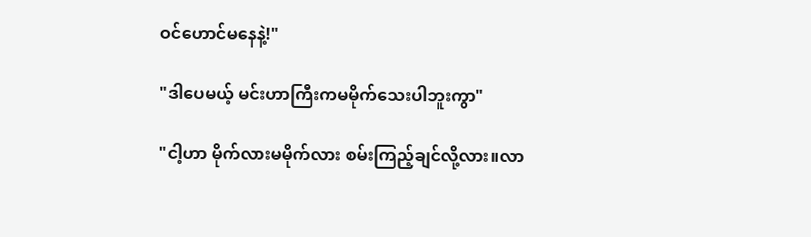ဝင်ဟောင်မနေနဲ့!"

"ဒါပေမယ့် မင်းဟာကြီးကမမိုက်သေးပါဘူးကွာ"

"ငါ့ဟာ မိုက်လားမမိုက်လား စမ်းကြည့်ချင်လို့လား။လာ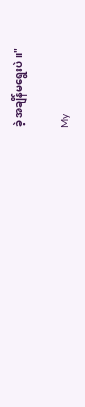ခဲ့ အချိန်မရွေးပဲ။"

My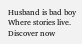Husband is bad boy   Where stories live. Discover now